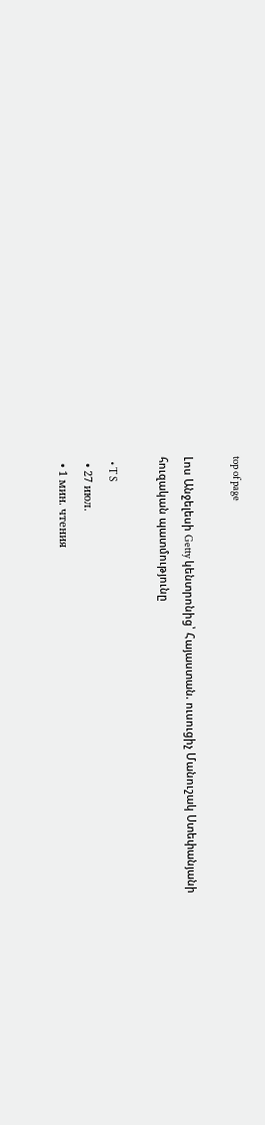top of page

Լոս Անջելեսի Getty կենտրոնից՝ Հայաստան. ուսուցիչ Մանուշակ Ստեփանյանի հուզական պատմությունը

  • T S
  • 27 июл.
  • 1 мин. чтения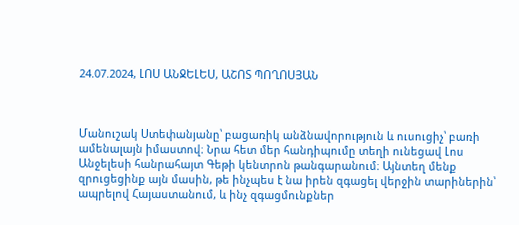24.07.2024, ԼՈՍ ԱՆՋԵԼԵՍ, ԱՇՈՏ ՊՈՂՈՍՅԱՆ



Մանուշակ Ստեփանյանը՝ բացառիկ անձնավորություն և ուսուցիչ՝ բառի ամենալայն իմաստով։ Նրա հետ մեր հանդիպումը տեղի ունեցավ Լոս Անջելեսի հանրահայտ Գեթի կենտրոն թանգարանում։ Այնտեղ մենք զրուցեցինք այն մասին, թե ինչպես է նա իրեն զգացել վերջին տարիներին՝ ապրելով Հայաստանում, և ինչ զգացմունքներ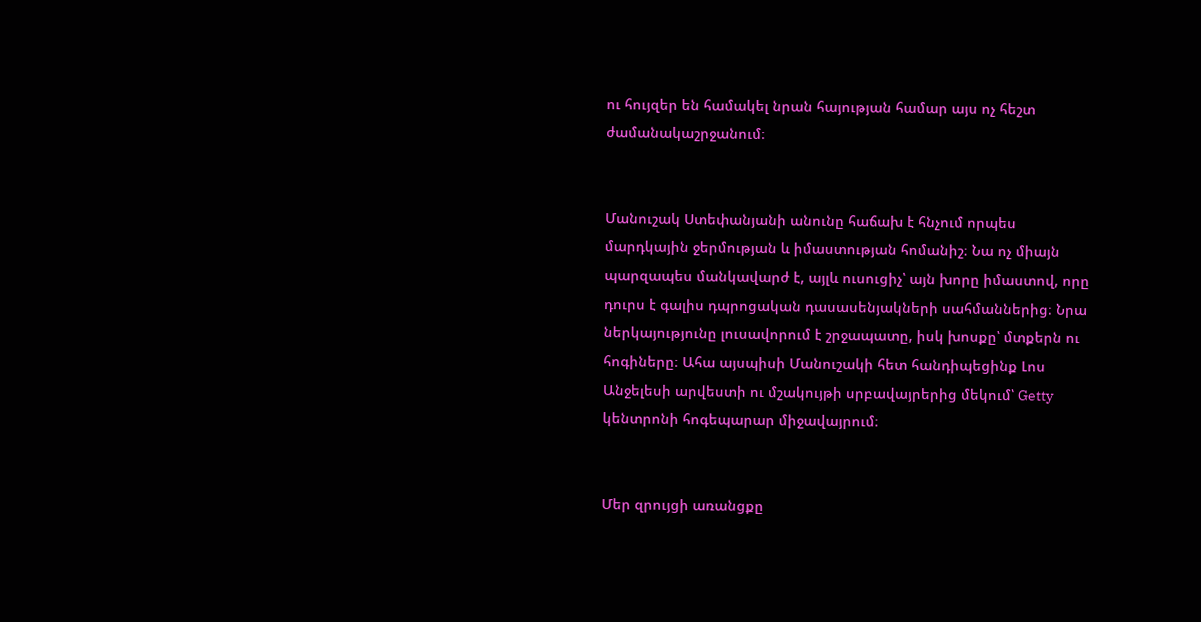ու հույզեր են համակել նրան հայության համար այս ոչ հեշտ ժամանակաշրջանում։


Մանուշակ Ստեփանյանի անունը հաճախ է հնչում որպես մարդկային ջերմության և իմաստության հոմանիշ։ Նա ոչ միայն պարզապես մանկավարժ է, այլև ուսուցիչ՝ այն խորը իմաստով, որը դուրս է գալիս դպրոցական դասասենյակների սահմաններից։ Նրա ներկայությունը լուսավորում է շրջապատը, իսկ խոսքը՝ մտքերն ու հոգիները։ Ահա այսպիսի Մանուշակի հետ հանդիպեցինք Լոս Անջելեսի արվեստի ու մշակույթի սրբավայրերից մեկում՝ Getty կենտրոնի հոգեպարար միջավայրում։


Մեր զրույցի առանցքը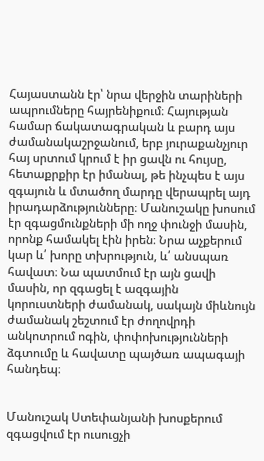Հայաստանն էր՝ նրա վերջին տարիների ապրումները հայրենիքում։ Հայության համար ճակատագրական և բարդ այս ժամանակաշրջանում, երբ յուրաքանչյուր հայ սրտում կրում է իր ցավն ու հույսը, հետաքրքիր էր իմանալ, թե ինչպես է այս զգայուն և մտածող մարդը վերապրել այդ իրադարձությունները։ Մանուշակը խոսում էր զգացմունքների մի ողջ փունջի մասին, որոնք համակել էին իրեն։ Նրա աչքերում կար և՛ խորը տխրություն, և՛ անսպառ հավատ։ Նա պատմում էր այն ցավի մասին, որ զգացել է ազգային կորուստների ժամանակ, սակայն միևնույն ժամանակ շեշտում էր ժողովրդի անկոտրում ոգին, փոփոխությունների ձգտումը և հավատը պայծառ ապագայի հանդեպ։


Մանուշակ Ստեփանյանի խոսքերում զգացվում էր ուսուցչի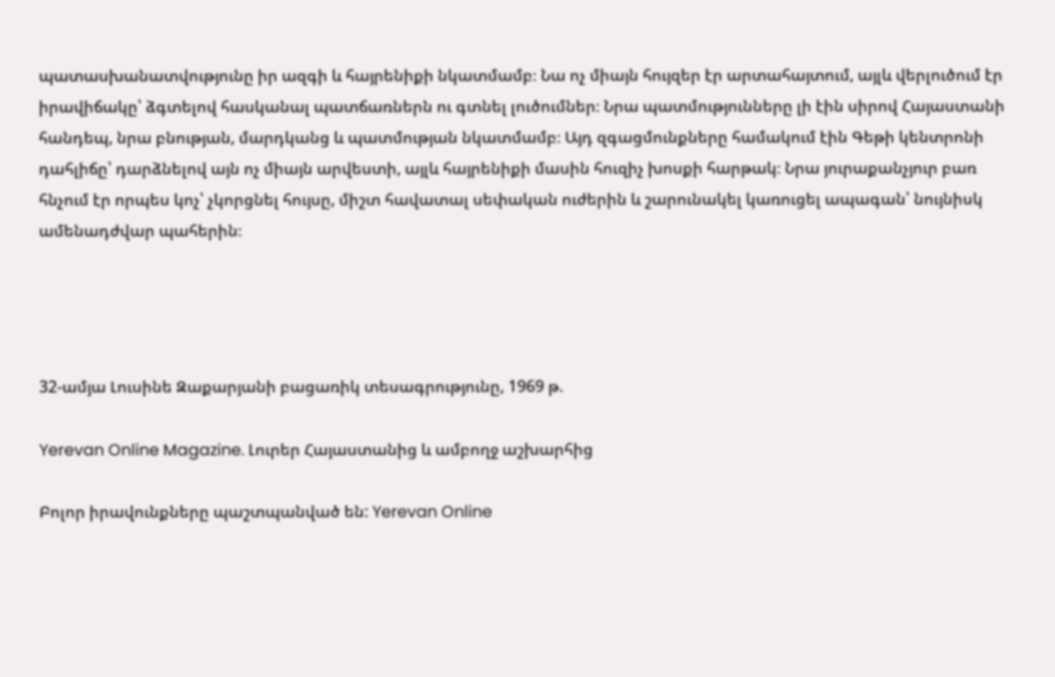պատասխանատվությունը իր ազգի և հայրենիքի նկատմամբ։ Նա ոչ միայն հույզեր էր արտահայտում, այլև վերլուծում էր իրավիճակը՝ ձգտելով հասկանալ պատճառներն ու գտնել լուծումներ։ Նրա պատմությունները լի էին սիրով Հայաստանի հանդեպ, նրա բնության, մարդկանց և պատմության նկատմամբ։ Այդ զգացմունքները համակում էին Գեթի կենտրոնի դահլիճը՝ դարձնելով այն ոչ միայն արվեստի, այլև հայրենիքի մասին հուզիչ խոսքի հարթակ։ Նրա յուրաքանչյուր բառ հնչում էր որպես կոչ՝ չկորցնել հույսը, միշտ հավատալ սեփական ուժերին և շարունակել կառուցել ապագան՝ նույնիսկ ամենադժվար պահերին։




32-ամյա Լուսինե Զաքարյանի բացառիկ տեսագրությունը, 1969 թ.

Yerevan Online Magazine. Լուրեր Հայաստանից և ամբողջ աշխարհից

Բոլոր իրավունքները պաշտպանված են: Yerevan Online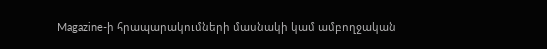Magazine-ի հրապարակումների մասնակի կամ ամբողջական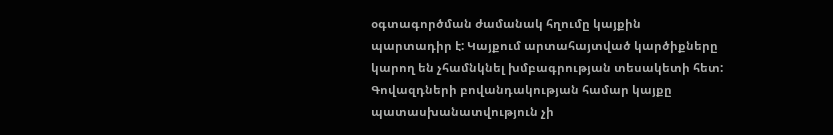օգտագործման ժամանակ հղումը կայքին պարտադիր է: Կայքում արտահայտված կարծիքները կարող են չհամնկնել խմբագրության տեսակետի հետ: Գովազդների բովանդակության համար կայքը պատասխանատվություն չի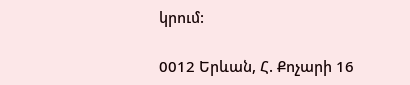կրում:

0012 Երևան, Հ. Քոչարի 16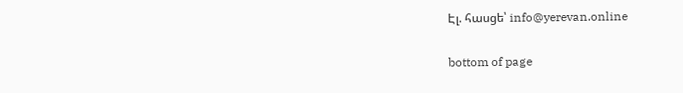Էլ. հասցե՝ info@yerevan.online

bottom of page